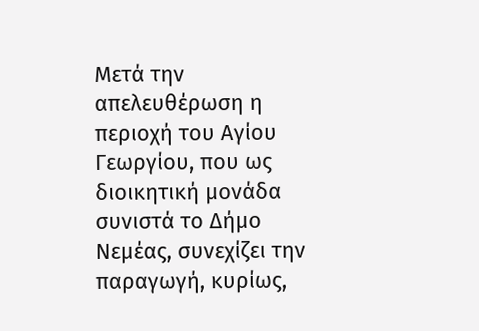Μετά την απελευθέρωση η περιοχή του Αγίου Γεωργίου, που ως διοικητική μονάδα συνιστά το Δήμο Νεμέας, συνεχίζει την παραγωγή, κυρίως,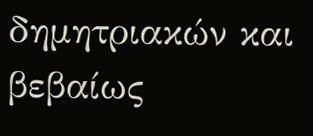δημητριακών και βεβαίως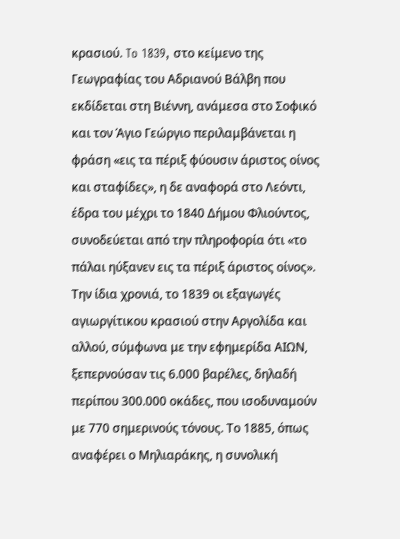κρασιού. To 1839, στο κείμενο της Γεωγραφίας του Αδριανού Βάλβη που εκδίδεται στη Βιέννη, ανάμεσα στο Σοφικό και τον Άγιο Γεώργιο περιλαμβάνεται η φράση «εις τα πέριξ φύουσιν άριστος οίνος και σταφίδες», η δε αναφορά στο Λεόντι, έδρα του μέχρι το 1840 Δήμου Φλιούντος, συνοδεύεται από την πληροφορία ότι «το πάλαι ηύξανεν εις τα πέριξ άριστος οίνος».
Την ίδια χρονιά, το 1839 οι εξαγωγές αγιωργίτικου κρασιού στην Αργολίδα και αλλού, σύμφωνα με την εφημερίδα ΑΙΩΝ, ξεπερνούσαν τις 6.000 βαρέλες, δηλαδή περίπου 300.000 οκάδες, που ισοδυναμούν με 770 σημερινούς τόνους. Το 1885, όπως αναφέρει ο Μηλιαράκης, η συνολική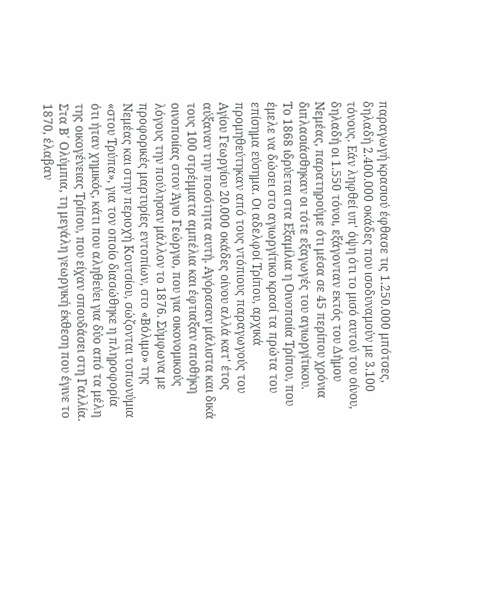παραγωγή κρασιού έφθασε τις 1.250.000 μπότσες, δηλαδή 2.400.000 οκάδες που ισοδυναμούν με 3.100 τόνους. Εάν ληφθεί υπ' όψη ότι το μισό αυτού του οίνου, δηλαδή οι 1.550 τόνοι, εξάγονταν εκτός του Δήμου Νεμέας, παρατηρούμε ότι μέσα σε 45 περίπου χρόνια διπλασιάσθηκαν οι τότε εξαγωγές του αγιωργίτικου.
Το 1868 ιδρύεται στα Εξαμίλια η Οινοποιία Τρίπου, που έμελε να δώσει στο αγιωργίτικο κρασί τα πρώτα του επίσημα εύσημα. Οι αδελφοί Τρίπου, αρχικά προμηθεύτηκαν από τους ντόπιους παραγωγούς του Αγίου Γεωργίου 20.000 οκάδες οίνου αλλά κατ' έτος αύξαναν την ποσότητα αυτή. Αγόρασαν μάλιστα και δικά τους 100 στρέμματα αμπέλια και έφτιαξαν αποθήκη οινοποιίας στον Άγιο Γεώργιο, που για οικονομικούς λόγους την πούλησαν μάλλον το 1876. Σύμφωνα με προφορικές μαρτυρίες εντοπίων, στο «Βόλιμο» της Νεμέας και στην περιοχή Κουτσίου, σώζονται τοπωνύμια «στου Τρύπα», για τον οποίο διασώθηκε η πληροφορία ότι ήταν χημικός, κάτι που αληθεύει για δύο από τα μέλη της οικογένειας Τρίπου, που είχαν σπουδάσει στη Γαλλία.
Στα Β΄ Ολύμπια, τη μεγάλη γεωργική έκθεση που έγινε το 1870, έλαβαν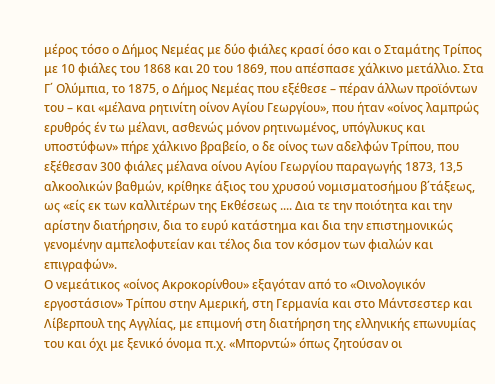μέρος τόσο ο Δήμος Νεμέας με δύο φιάλες κρασί όσο και ο Σταμάτης Τρίπος με 10 φιάλες του 1868 και 20 του 1869, που απέσπασε χάλκινο μετάλλιο. Στα Γ΄ Ολύμπια, το 1875, ο Δήμος Νεμέας που εξέθεσε – πέραν άλλων προϊόντων του – και «μέλανα ρητινίτη οίνον Αγίου Γεωργίου», που ήταν «οίνος λαμπρώς ερυθρός έν τω μέλανι, ασθενώς μόνον ρητινωμένος, υπόγλυκυς και υποστύφων» πήρε χάλκινο βραβείο, ο δε οίνος των αδελφών Τρίπου, που εξέθεσαν 300 φιάλες μέλανα οίνου Αγίου Γεωργίου παραγωγής 1873, 13,5 αλκοολικών βαθμών, κρίθηκε άξιος του χρυσού νομισματοσήμου β΄τάξεως, ως «είς εκ των καλλιτέρων της Εκθέσεως .... Δια τε την ποιότητα και την αρίστην διατήρησιν, δια το ευρύ κατάστημα και δια την επιστημονικώς γενομένην αμπελοφυτείαν και τέλος δια τον κόσμον των φιαλών και επιγραφών».
Ο νεμεάτικος «οίνος Ακροκορίνθου» εξαγόταν από το «Οινολογικόν εργοστάσιον» Τρίπου στην Αμερική, στη Γερμανία και στο Μάντσεστερ και Λίβερπουλ της Αγγλίας, με επιμονή στη διατήρηση της ελληνικής επωνυμίας του και όχι με ξενικό όνομα π.χ. «Μπορντώ» όπως ζητούσαν οι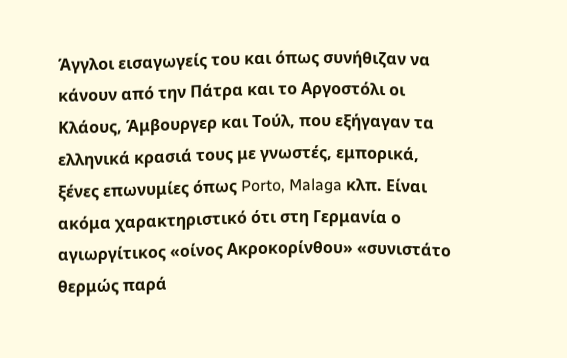Άγγλοι εισαγωγείς του και όπως συνήθιζαν να κάνουν από την Πάτρα και το Αργοστόλι οι Κλάους, Άμβουργερ και Τούλ, που εξήγαγαν τα ελληνικά κρασιά τους με γνωστές, εμπορικά, ξένες επωνυμίες όπως Porto, Malaga κλπ. Είναι ακόμα χαρακτηριστικό ότι στη Γερμανία ο αγιωργίτικος «οίνος Ακροκορίνθου» «συνιστάτο θερμώς παρά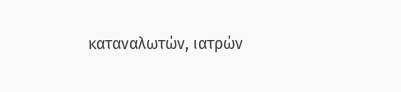καταναλωτών, ιατρών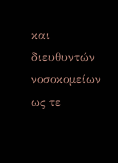και διευθυντών νοσοκομείων ως τε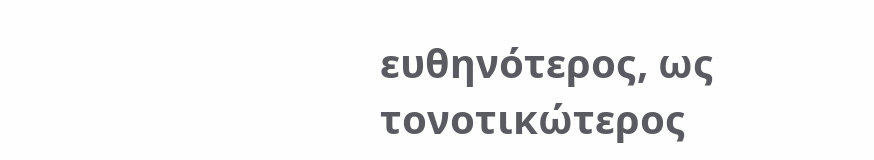ευθηνότερος, ως τονοτικώτερος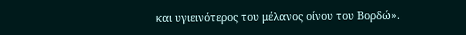και υγιεινότερος του μέλανος οίνου του Βορδώ».